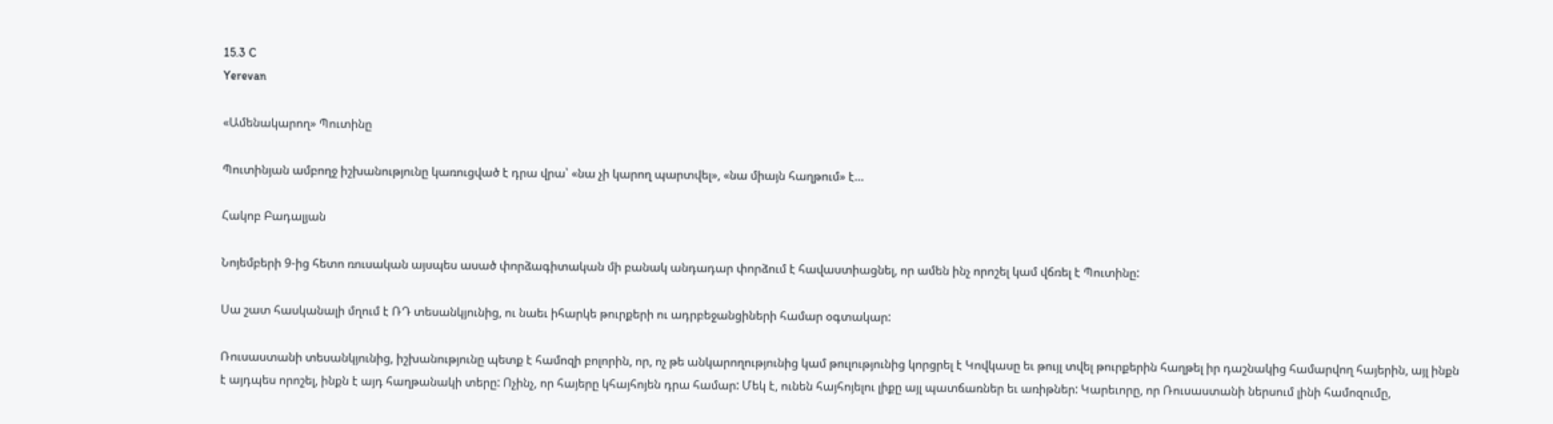15.3 C
Yerevan

«Ամենակարող» Պուտինը

Պուտինյան ամբողջ իշխանությունը կառուցված է դրա վրա՝ «նա չի կարող պարտվել», «նա միայն հաղթում» է…

Հակոբ Բադալյան

Նոյեմբերի 9‑ից հետո ռուսական այսպես ասած փորձագիտական մի բանակ անդադար փորձում է հավաստիացնել, որ ամեն ինչ որոշել կամ վճռել է Պուտինը:

Սա շատ հասկանալի մղում է ՌԴ տեսանկյունից, ու նաեւ իհարկե թուրքերի ու ադրբեջանցիների համար օգտակար:

Ռուսաստանի տեսանկյունից, իշխանությունը պետք է համոզի բոլորին, որ, ոչ թե անկարողությունից կամ թուլությունից կորցրել է Կովկասը եւ թույլ տվել թուրքերին հաղթել իր դաշնակից համարվող հայերին, այլ ինքն է այդպես որոշել, ինքն է այդ հաղթանակի տերը: Ոչինչ, որ հայերը կհայհոյեն դրա համար: Մեկ է, ունեն հայհոյելու լիքը այլ պատճառներ եւ առիթներ: Կարեւորը, որ Ռուսաստանի ներսում լինի համոզումը,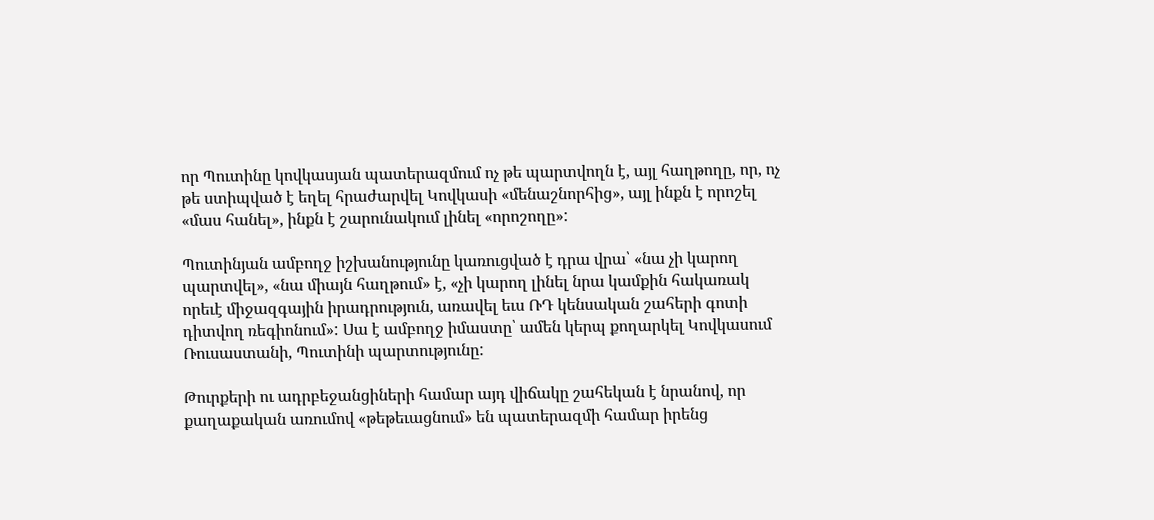որ Պուտինը կովկասյան պատերազմում ոչ թե պարտվողն է, այլ հաղթողը, որ, ոչ թե ստիպված է եղել հրաժարվել Կովկասի «մենաշնորհից», այլ ինքն է որոշել «մաս հանել», ինքն է շարունակում լինել «որոշողը»:

Պուտինյան ամբողջ իշխանությունը կառուցված է դրա վրա՝ «նա չի կարող պարտվել», «նա միայն հաղթում» է, «չի կարող լինել նրա կամքին հակառակ որեւէ միջազգային իրադրություն, առավել եւս ՌԴ կենսական շահերի գոտի դիտվող ռեգիոնում»: Սա է ամբողջ իմաստը՝ ամեն կերպ քողարկել Կովկասում Ռուսաստանի, Պուտինի պարտությունը:

Թուրքերի ու ադրբեջանցիների համար այդ վիճակը շահեկան է նրանով, որ քաղաքական առումով «թեթեւացնում» են պատերազմի համար իրենց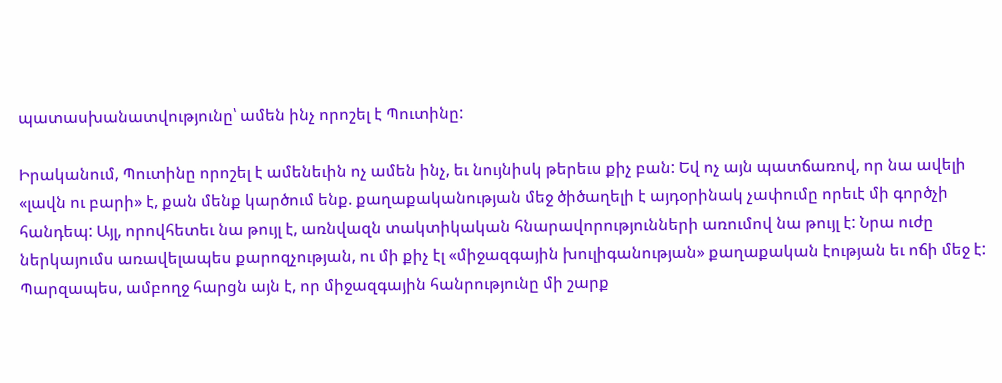պատասխանատվությունը՝ ամեն ինչ որոշել է Պուտինը:

Իրականում, Պուտինը որոշել է ամենեւին ոչ ամեն ինչ, եւ նույնիսկ թերեւս քիչ բան: Եվ ոչ այն պատճառով, որ նա ավելի «լավն ու բարի» է, քան մենք կարծում ենք. քաղաքականության մեջ ծիծաղելի է այդօրինակ չափումը որեւէ մի գործչի հանդեպ: Այլ, որովհետեւ նա թույլ է, առնվազն տակտիկական հնարավորությունների առումով նա թույլ է: Նրա ուժը ներկայումս առավելապես քարոզչության, ու մի քիչ էլ «միջազգային խուլիգանության» քաղաքական էության եւ ոճի մեջ է: Պարզապես, ամբողջ հարցն այն է, որ միջազգային հանրությունը մի շարք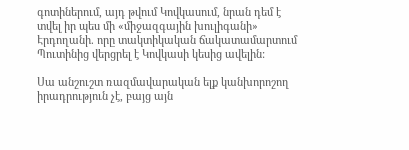գոտիներում, այդ թվում Կովկասում, նրան դեմ է տվել իր պես մի «միջազգային խուլիգանի» Էրդողանի. որը տակտիկական ճակատամարտում Պուտինից վերցրել է Կովկասի կեսից ավելին:

Սա անշուշտ ռազմավարական ելք կանխորոշող իրադրություն չէ, բայց այն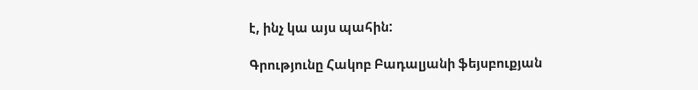է, ինչ կա այս պահին:

Գրությունը Հակոբ Բադալյանի ֆեյսբուքյան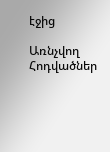էջից

Առնչվող Հոդվածներ